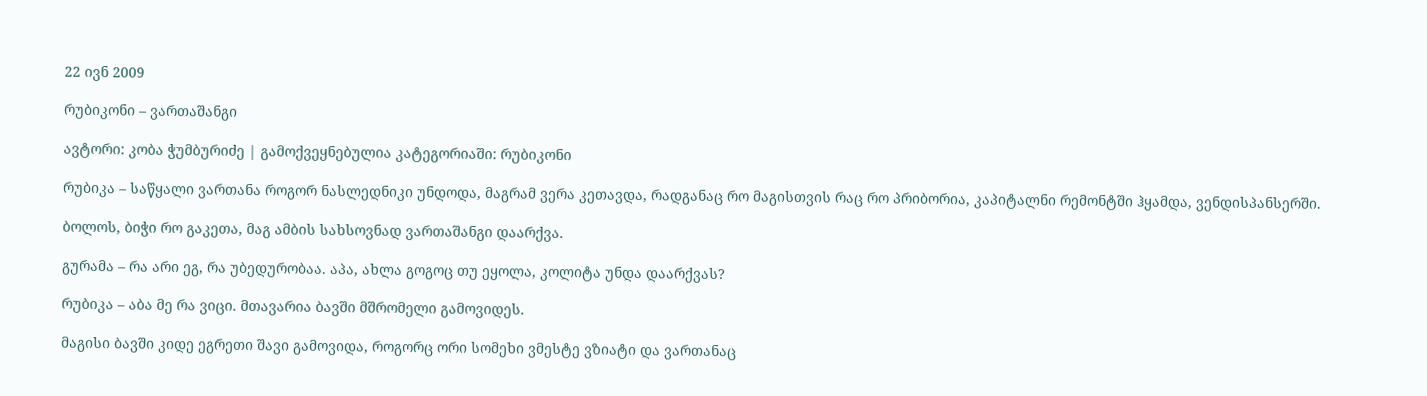22 ივნ 2009

რუბიკონი – ვართაშანგი

ავტორი: კობა ჭუმბურიძე | გამოქვეყნებულია კატეგორიაში: რუბიკონი

რუბიკა – საწყალი ვართანა როგორ ნასლედნიკი უნდოდა, მაგრამ ვერა კეთავდა, რადგანაც რო მაგისთვის რაც რო პრიბორია, კაპიტალნი რემონტში ჰყამდა, ვენდისპანსერში.

ბოლოს, ბიჭი რო გაკეთა, მაგ ამბის სახსოვნად ვართაშანგი დაარქვა.

გურამა – რა არი ეგ, რა უბედურობაა. აპა, ახლა გოგოც თუ ეყოლა, კოლიტა უნდა დაარქვას?

რუბიკა – აბა მე რა ვიცი. მთავარია ბავში მშრომელი გამოვიდეს.

მაგისი ბავში კიდე ეგრეთი შავი გამოვიდა, როგორც ორი სომეხი ვმესტე ვზიატი და ვართანაც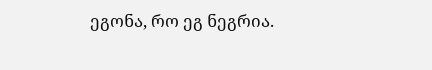ეგონა, რო ეგ ნეგრია.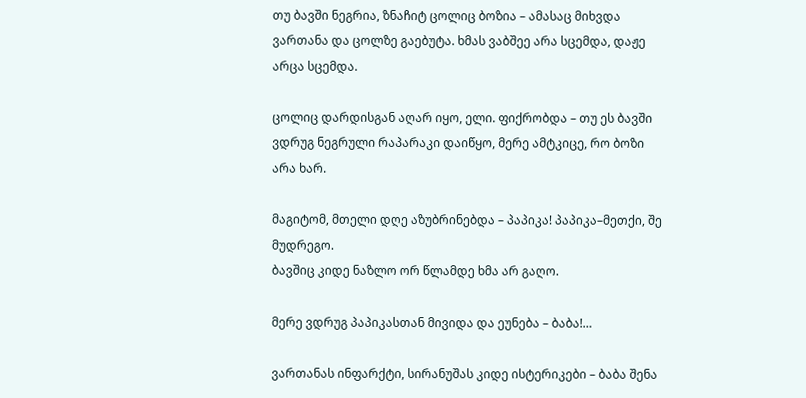თუ ბავში ნეგრია, ზნაჩიტ ცოლიც ბოზია – ამასაც მიხვდა ვართანა და ცოლზე გაებუტა. ხმას ვაბშეე არა სცემდა, დაჟე არცა სცემდა.

ცოლიც დარდისგან აღარ იყო, ელი. ფიქრობდა – თუ ეს ბავში ვდრუგ ნეგრული რაპარაკი დაიწყო, მერე ამტკიცე, რო ბოზი არა ხარ.

მაგიტომ, მთელი დღე აზუბრინებდა – პაპიკა! პაპიკა–მეთქი, შე მუდრეგო.
ბავშიც კიდე ნაზლო ორ წლამდე ხმა არ გაღო.

მერე ვდრუგ პაპიკასთან მივიდა და ეუნება – ბაბა!…

ვართანას ინფარქტი, სირანუშას კიდე ისტერიკები – ბაბა შენა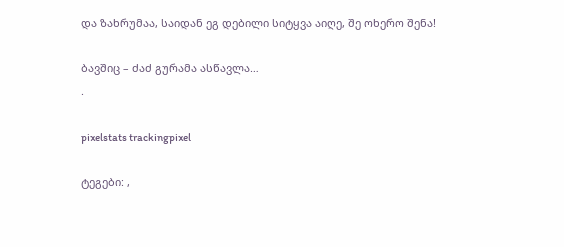და ზახრუმაა, საიდან ეგ დებილი სიტყვა აიღე, შე ოხერო შენა!

ბავშიც – ძაძ გურამა ასწავლა…
.

pixelstats trackingpixel

ტეგები: ,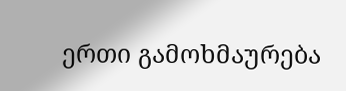ერთი გამოხმაურება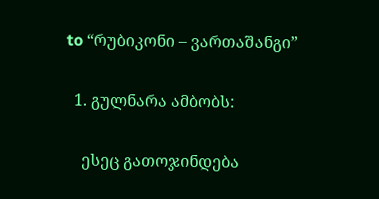to “რუბიკონი – ვართაშანგი”

  1. გულნარა ამბობს:

    ესეც გათოჯინდება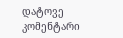დატოვე კომენტარი